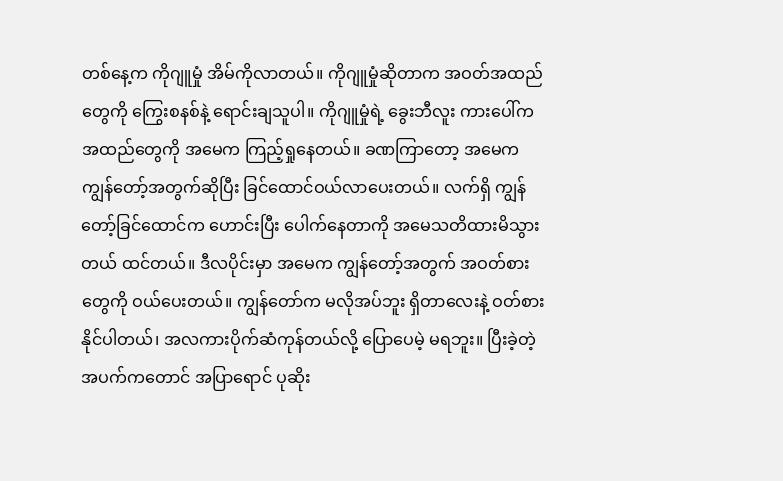တစ်နေ့က ကိုဂျူမှုံ အိမ်ကိုလာတယ်။ ကိုဂျူမှုံဆိုတာက အဝတ်အထည်တွေကို ကြွေးစနစ်နဲ့ ရောင်းချသူပါ။ ကိုဂျူမှုံရဲ့ ခွေးဘီလူး ကားပေါ်က အထည်တွေကို အမေက ကြည့်ရှုနေတယ်။ ခဏကြာတော့ အမေက ကျွန်တော့်အတွက်ဆိုပြီး ခြင်ထောင်ဝယ်လာပေးတယ်။ လက်ရှိ ကျွန်တော့်ခြင်ထောင်က ဟောင်းပြီး ပေါက်နေတာကို အမေသတိထားမိသွားတယ် ထင်တယ်။ ဒီလပိုင်းမှာ အမေက ကျွန်တော့်အတွက် အဝတ်စားတွေကို ဝယ်ပေးတယ်။ ကျွန်တော်က မလိုအပ်ဘူး ရှိတာလေးနဲ့ ဝတ်စားနိုင်ပါတယ်၊ အလကားပိုက်ဆံကုန်တယ်လို့ ပြောပေမဲ့ မရဘူး။ ပြီးခဲ့တဲ့အပက်ကတောင် အပြာရောင် ပုဆိုး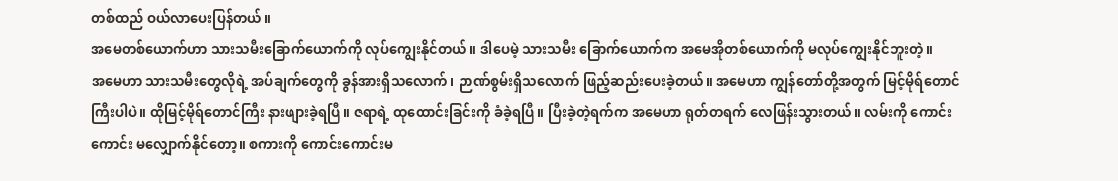တစ်ထည် ဝယ်လာပေးပြန်တယ်။
အမေတစ်ယောက်ဟာ သားသမီးခြောက်ယောက်ကို လုပ်ကျွေးနိုင်တယ်။ ဒါပေမဲ့ သားသမီး ခြောက်ယောက်က အမေအိုတစ်ယောက်ကို မလုပ်ကျွေးနိုင်ဘူးတဲ့။
အမေဟာ သားသမီးတွေလိုရဲ့ အပ်ချက်တွေကို ခွန်အားရှိသလောက်၊ ဉာဏ်စွမ်းရှိသလောက် ဖြည့်ဆည်းပေးခဲ့တယ်။ အမေဟာ ကျွန်တော်တို့အတွက် မြင့်မိုရ်တောင်ကြီးပါပဲ။ ထိုမြင့်မိုရ်တောင်ကြီး နားဖျားခဲ့ရပြီ။ ဇရာရဲ့ ထုထောင်းခြင်းကို ခံခဲ့ရပြီ။ ပြီးခဲ့တဲ့ရက်က အမေဟာ ရုတ်တရက် လေဖြန်းသွားတယ်။ လမ်းကို ကောင်းကောင်း မလျှောက်နိုင်တော့။ စကားကို ကောင်းကောင်းမ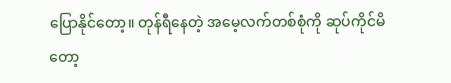ပြောနိုင်တော့။ တုန်ရီနေတဲ့ အမေ့လက်တစ်စုံကို ဆုပ်ကိုင်မိတော့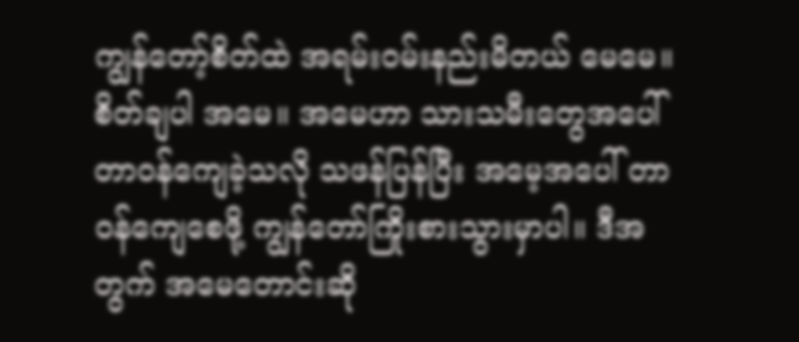ကျွန်တော့်စိတ်ထဲ အရမ်းဝမ်းနည်းမိတယ် မေမေ။ စိတ်ချပါ အမေ။ အမေဟာ သားသမီးတွေအပေါ် တာဝန်ကျေခဲ့သလို သဖန်ပြန်ပြီး အမေ့အပေါ် တာဝန်ကျေစေဖို့ ကျွန်တော်ကြိုးစားသွားမှာပါ။ ဒီအတွက် အမေတောင်းဆို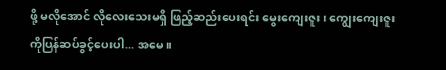ဖို့ မလိုအောင် လိုလေးသေးမရှိ ဖြည့်ဆည်းပေးရင်း မွေးကျေးဇူး၊ ကျွေးကျေးဇူး ကိုပြန်ဆပ်ခွင့်ပေးပါ... အမေ။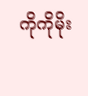ကိုကိုမိုး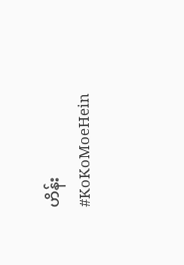ဟိန်း
#KoKoMoeHein